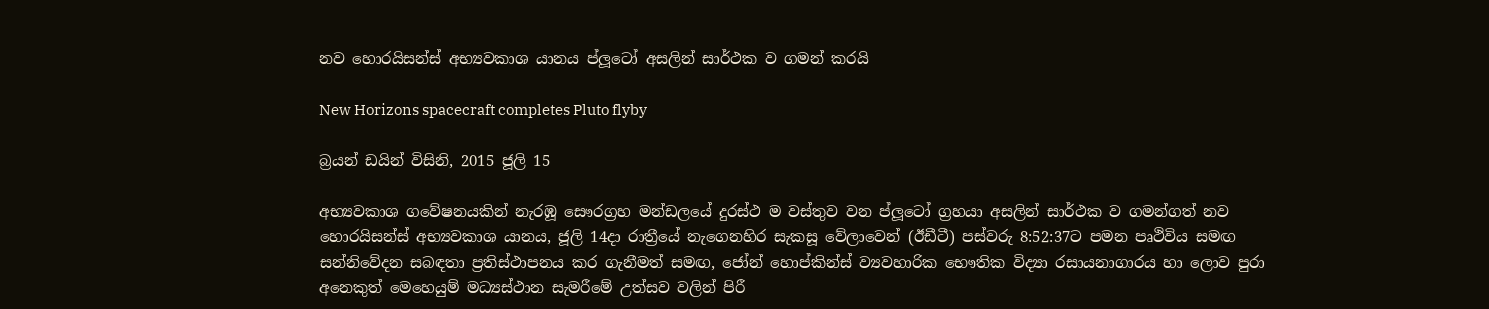නව හොරයිසන්ස් අභ්‍යවකාශ යානය ප්ලූටෝ අසලින් සාර්ථක ව ගමන් කරයි

New Horizons spacecraft completes Pluto flyby

බ්‍රයන් ඩයින් විසිනි, 2015 ජූලි 15

අභ්‍යවකාශ ගවේෂනයකින් නැරඹූ සෞරග්‍රහ මන්ඩලයේ දුරස්ථ ම වස්තුව වන ප්ලූටෝ ග්‍රහයා අසලින් සාර්ථක ව ගමන්ගත් නව හොරයිසන්ස් අභ්‍යවකාශ යානය, ජූලි 14දා රාත්‍රීයේ නැගෙනහිර සැකසූ වේලාවෙන් (ඊඩීටී) පස්වරු 8:52:37ට පමන පෘථිවිය සමඟ සන්නිවේදන සබඳතා ප්‍රතිස්ථාපනය කර ගැනීමත් සමඟ, ජෝන් හොප්කින්ස් ව්‍යවහාරික භෞතික විද්‍යා රසායනාගාරය හා ලොව පුරා අනෙකුත් මෙහෙයුම් මධ්‍යස්ථාන සැමරීමේ උත්සව වලින් පිරී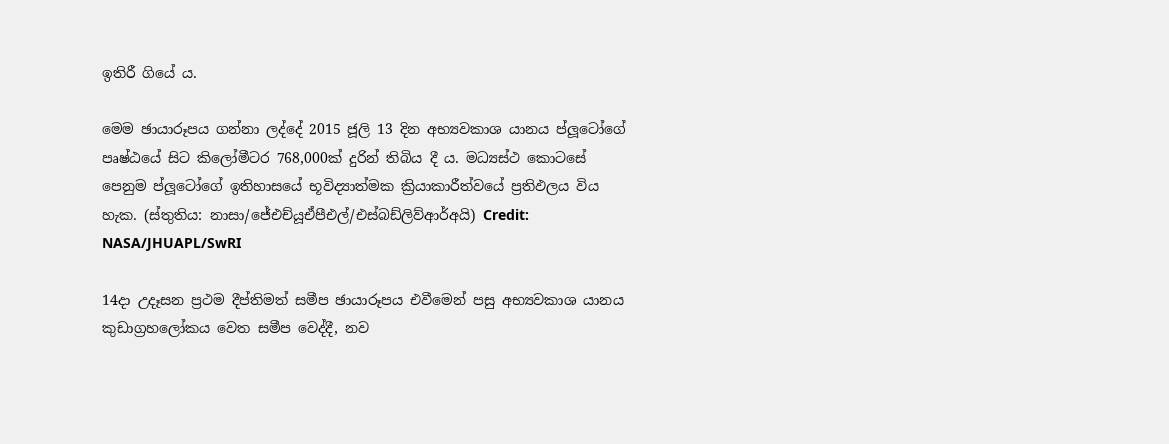ඉතිරී ගියේ ය.

මෙම ඡායාරූපය ගන්නා ලද්දේ 2015 ජූලි 13 දින අභ්‍යවකාශ යානය ප්ලූටෝගේ පෘෂ්ඨයේ සිට කිලෝමීටර 768,000ක් දුරින් තිබිය දී ය. මධ්‍යස්ථ කොටසේ පෙනුම ප්ලූටෝගේ ඉතිහාසයේ භූවිද්‍යාත්මක ක්‍රියාකාරීත්වයේ ප්‍රතිඵලය විය හැක. (ස්තුතිය: නාසා/ජේඑච්යූඒපීඑල්/එස්බඩ්ලිව්ආර්අයි) Credit: NASA/JHUAPL/SwRI

14දා උදෑසන ප්‍රථම දීප්තිමත් සමීප ඡායාරූපය එවීමෙන් පසු අභ්‍යවකාශ යානය කුඩාග්‍රහලෝකය වෙත සමීප වෙද්දී, නව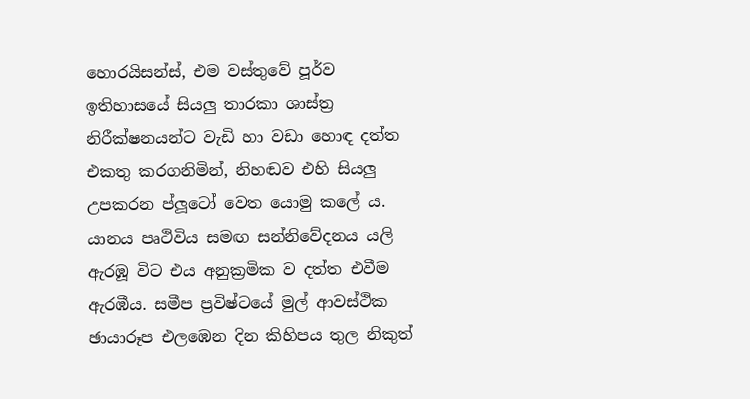හොරයිසන්ස්, එම වස්තුවේ පූර්ව ඉතිහාසයේ සියලු තාරකා ශාස්ත්‍ර නිරීක්ෂනයන්ට වැඩි හා වඩා හොඳ දත්ත එකතු කරගනිමින්, නිහඬව එහි සියලු උපකරන ප්ලූටෝ වෙත යොමු කලේ ය. යානය පෘථිවිය සමඟ සන්නිවේදනය යලි ඇරඹූ විට එය අනුක්‍රමික ව දත්ත එවීම ඇරඹීය. සමීප ප්‍රවිෂ්ටයේ මුල් ආවස්ථික ඡායාරූප එලඹෙන දින කිහිපය තුල නිකුත්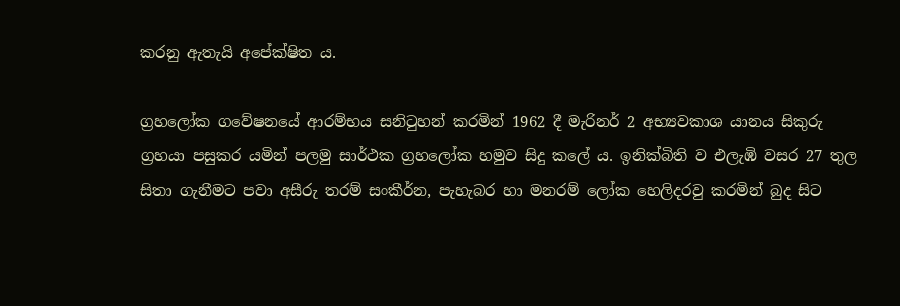කරනු ඇතැයි අපේක්ෂිත ය.

ග්‍රහලෝක ගවේෂනයේ ආරම්භය සනිටුහන් කරමින් 1962 දී මැරිනර් 2 අභ්‍යවකාශ යානය සිකුරු ග්‍රහයා පසුකර යමින් පලමු සාර්ථක ග්‍රහලෝක හමුව සිදු කලේ ය. ඉනික්බිති ව එලැඹි වසර 27 තුල සිතා ගැනීමට පවා අසීරු තරම් සංකීර්න, පැහැබර හා මනරම් ලෝක හෙලිදරවු කරමින් බුද සිට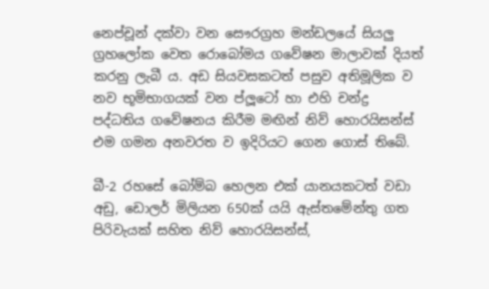නෙප්චූන් දක්වා වන සෞරග්‍රහ මන්ඩලයේ සියලු ග්‍රහලෝක වෙත රොබෝමය ගවේෂන මාලාවක් දියත් කරනු ලැබී ය. අඩ සියවසකටත් පසුව අතිමූලික ව නව භූමිභාගයක් වන ප්ලූටෝ හා එහි චන්ද්‍ර පද්ධතිය ගවේෂනය කිරීම මඟින් නිව් හොරයිසන්ස් එම ගමන අනවරත ව ඉදිරියට ගෙන ගොස් තිබේ.

බී-2 රහසේ බෝම්බ හෙලන එක් යානයකටත් වඩා අඩු, ඩොලර් මිලියන 650ක් යයි ඇස්තමේන්තු ගත පිරිවැයක් සහිත නිව් හොරයිසන්ස්,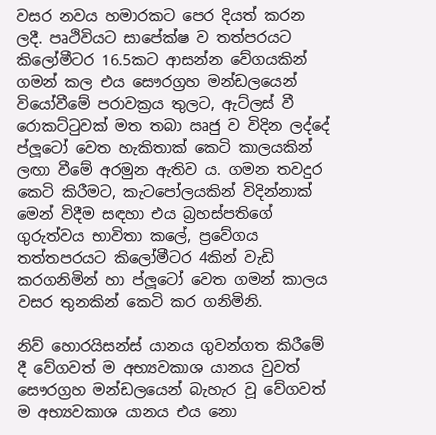වසර නවය හමාරකට පෙර දියත් කරන ලදී. පෘථිවියට සාපේක්ෂ ව තත්පරයට කිලෝමීටර 16.5කට ආසන්න වේගයකින් ගමන් කල එය සෞරග්‍රහ මන්ඩලයෙන් වියෝවීමේ පරාවක්‍රය තුලට, ඇට්ලස් වී රොකට්ටුවක් මත තබා ඍජු ව විදින ලද්දේ ප්ලූටෝ වෙත හැකිතාක් කෙටි කාලයකින් ලඟා වීමේ අරමුන ඇතිව ය. ගමන තවදුර කෙටි කිරීමට, කැටපෝලයකින් විදින්නාක් මෙන් විදීම සඳහා එය බ්‍රහස්පතිගේ ගුරුත්වය භාවිතා කලේ, ප්‍රවේගය තත්තපරයට කිලෝමීටර 4කින් වැඩි කරගනිමින් හා ප්ලූටෝ වෙත ගමන් කාලය වසර තුනකින් කෙටි කර ගනිමිනි.

නිව් හොරයිසන්ස් යානය ගුවන්ගත කිරීමේ දී වේගවත් ම අභ්‍යවකාශ යානය වුවත් සෞරග්‍රහ මන්ඩලයෙන් බැහැර වූ වේගවත් ම අභ්‍යවකාශ යානය එය නො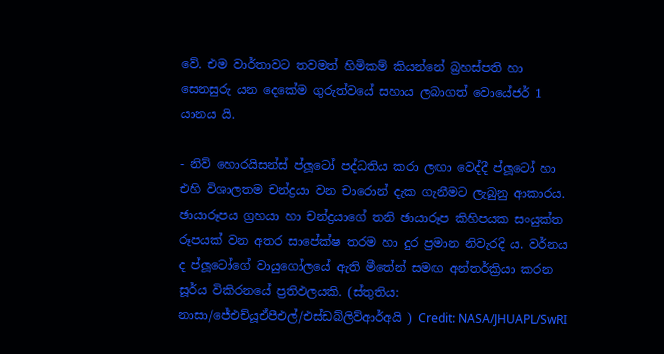වේ. එම වාර්තාවට තවමත් හිමිකම් කියන්නේ බ්‍රහස්පති හා සෙනසුරු යන දෙකේම ගුරුත්වයේ සහාය ලබාගත් වොයේජර් 1 යානය යි.

- නිව් හොරයිසන්ස් ප්ලූටෝ පද්ධතිය කරා ලඟා වෙද්දී ප්ලූටෝ හා එහි විශාලතම චන්ද්‍රයා වන චාරොන් දැක ගැනීමට ලැබුනු ආකාරය. ඡායාරූපය ග්‍රහයා හා චන්ද්‍රයාගේ තනි ඡායාරූප කිහිපයක සංයුක්ත රූපයක් වන අතර සාපේක්ෂ තරම හා දුර ප්‍රමාන නිවැරදි ය. වර්නය ද ප්ලූටෝගේ වායුගෝලයේ ඇති මීතේන් සමඟ අන්තර්ක්‍රියා කරන සූර්ය විකිරනයේ ප්‍රතිඵලයකි. (ස්තුතිය: නාසා/ජේඑච්යූඒපීඑල්/එස්ඩබ්ලිව්ආර්අයි ) Credit: NASA/JHUAPL/SwRI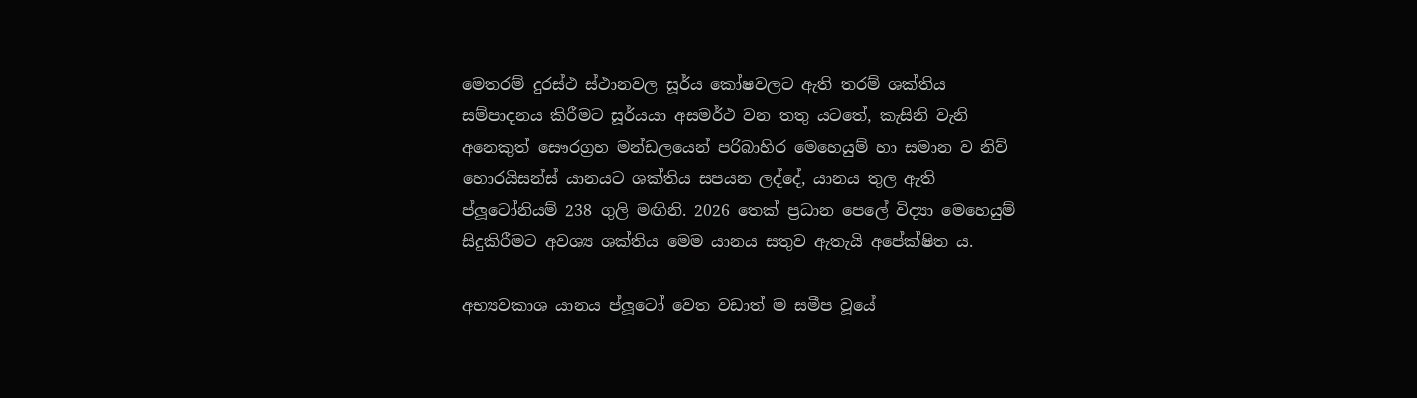මෙතරම් දුරස්ථ ස්ථානවල සූර්ය කෝෂවලට ඇති තරම් ශක්තිය සම්පාදනය කිරීමට සූර්යයා අසමර්ථ වන තතු යටතේ, කැසිනි වැනි අනෙකුත් සෞරග්‍රහ මන්ඩලයෙන් පරිබාහිර මෙහෙයුම් හා සමාන ව නිව් හොරයිසන්ස් යානයට ශක්තිය සපයන ලද්දේ, යානය තුල ඇති ප්ලූ‍ටෝනියම් 238 ගුලි මඟිනි. 2026 තෙක් ප්‍රධාන පෙලේ විද්‍යා මෙහෙයුම් සිදුකිරීමට අවශ්‍ය ශක්තිය මෙම යානය සතුව ඇතැයි අපේක්ෂිත ය.

අභ්‍යවකාශ යානය ප්ලූටෝ වෙත වඩාත් ම සමීප වූයේ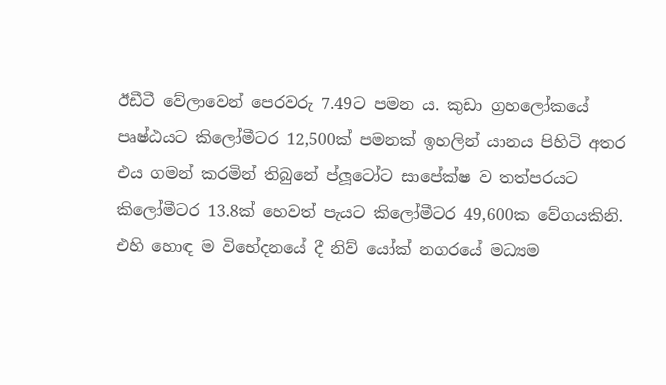ඊඩීටී වේලාවෙන් පෙරවරු 7.49ට පමන ය. කුඩා ග්‍රහලෝකයේ පෘෂ්ඨයට කිලෝමීටර 12,500ක් පමනක් ඉහලින් යානය පිහිටි අතර එය ගමන් කරමින් තිබුනේ ප්ලූටෝට සාපේක්ෂ ව තත්පරයට කිලෝමීටර 13.8ක් හෙවත් පැයට කිලෝමීටර 49,600ක වේගයකිනි. එහි හොඳ ම විභේදනයේ දී නිව් යෝක් නගරයේ මධ්‍යම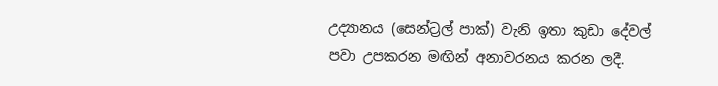උද්‍යානය (සෙන්ට්‍රල් පාක්) වැනි ඉතා කුඩා දේවල් පවා උපකරන මඟින් අනාවරනය කරන ලදී.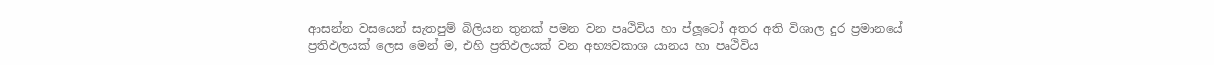ආසන්න වසයෙන් සැතපුම් බිලියන තුනක් පමන වන පෘථිවිය හා ප්ලූටෝ අතර අති විශාල දුර ප්‍රමානයේ ප්‍රතිඵලයක් ලෙස මෙන් ම, එහි ප්‍රතිඵලයක් වන අභ්‍යවකාශ යානය හා පෘථිවිය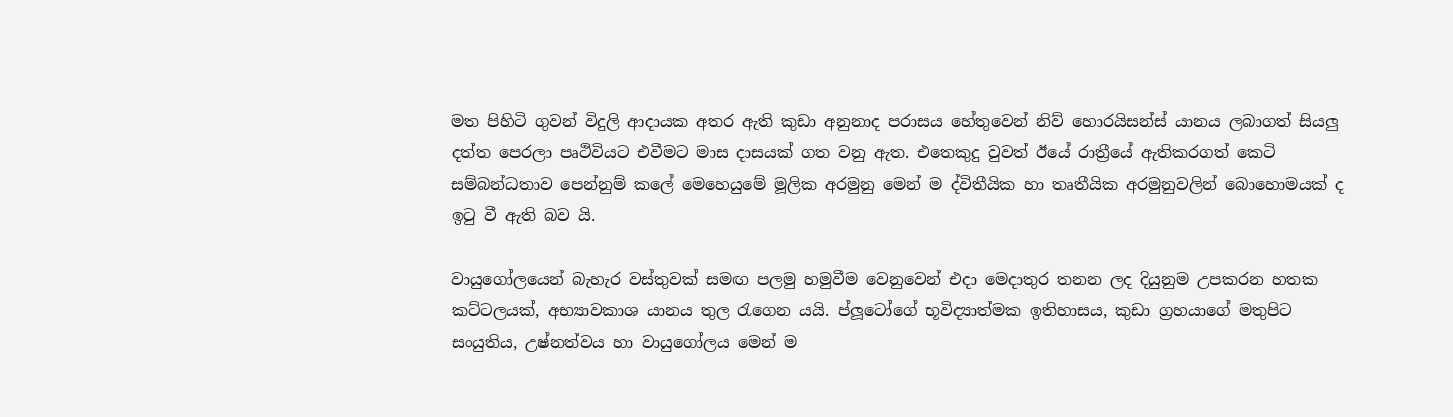මත පිහිටි ගුවන් විදුලි ආදායක අතර ඇති කුඩා අනුනාද පරාසය හේතුවෙන් නිව් හොරයිසන්ස් යානය ලබාගත් සියලු දත්ත පෙරලා පෘථිවියට එවීමට මාස දාසයක් ගත වනු ඇත. එතෙකුදු වුවත් ඊයේ රාත්‍රීයේ ඇතිකරගත් කෙටි සම්බන්ධතාව පෙන්නුම් කලේ මෙහෙයුමේ මූලික අරමුනු මෙන් ම ද්විතීයික හා තෘතීයික අරමුනුවලින් බොහොමයක් ද ඉටු වී ඇති බව යි.

වායුගෝලයෙන් බැහැර වස්තුවක් සමඟ පලමු හමුවීම වෙනුවෙන් එදා මෙදාතුර තනන ලද දියුනුම උපකරන හතක කට්ටලයක්, අභ්‍යාවකාශ යානය තුල රැගෙන යයි. ප්ලූටෝගේ භූවිද්‍යාත්මක ඉතිහාසය, කුඩා ග්‍රහයාගේ මතුපිට සංයුතිය, උෂ්නත්වය හා වායුගෝලය මෙන් ම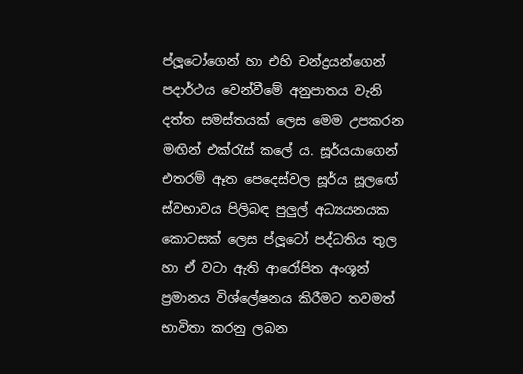ප්ලූටෝගෙන් හා එහි චන්ද්‍රයන්ගෙන් පදාර්ථය වෙන්වීමේ අනුපාතය වැනි දත්ත සමස්තයක් ලෙස මෙම උපකරන මඟින් එක්රැස් කලේ ය. සූර්යයාගෙන් එතරම් ඈත පෙදෙස්වල සූර්ය සූලඟේ ස්වභාවය පිලිබඳ පුලුල් අධ්‍යයනයක කොටසක් ලෙස ප්ලූටෝ පද්ධතිය තුල හා ඒ වටා ඇති ආරෝපිත අංශූන් ප්‍රමානය විශ්ලේෂනය කිරීමට තවමත් භාවිතා කරනු ලබන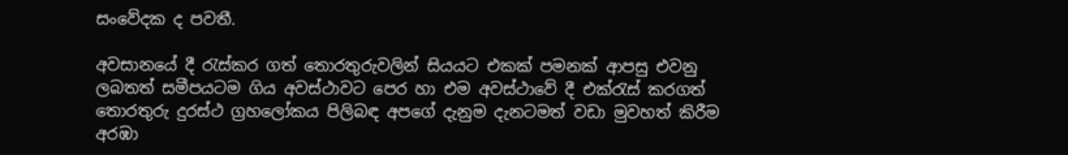සංවේදක ද පවතී.

අවසානයේ දී රැස්කර ගත් තොරතුරුවලින් සියයට එකක් පමනක් ආපසු එවනු ලබතත් සමීපයටම ගිය අවස්ථාවට පෙර හා එම අවස්ථාවේ දී එක්රැස් කරගත් තොරතුරු දුරස්ථ ග්‍රහලෝකය පිලිබඳ අපගේ දැනුම දැනටමත් වඩා මුවහත් කිරීම අරඹා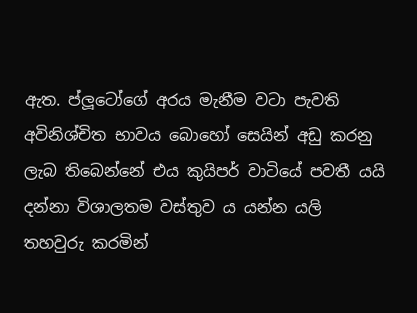ඇත. ප්ලූටෝගේ අරය මැනීම වටා පැවති අවිනිශ්චිත භාවය බොහෝ සෙයින් අඩු කරනු ලැබ තිබෙන්නේ එය කුයිපර් වාටියේ පවතී යයි දන්නා විශාලතම වස්තුව ය යන්න යලි තහවුරු කරමින්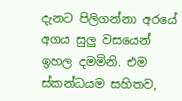දැනට පිලිගන්නා අරයේ අගය සුලු වසයෙන් ඉහල දමමිනි. එම ස්කන්ධයම සහිතව,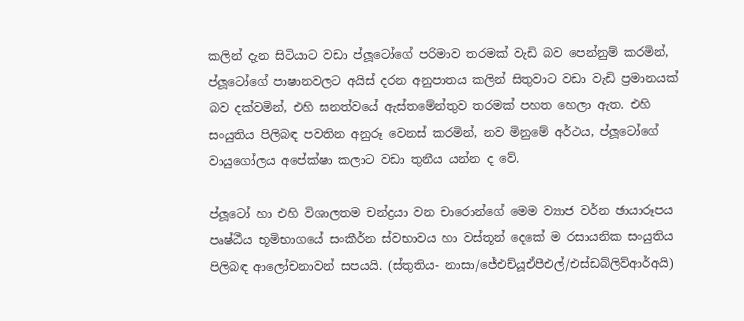කලින් දැන සිටියාට වඩා ප්ලූටෝගේ පරිමාව තරමක් වැඩි බව පෙන්නුම් කරමින්, ප්ලූටෝගේ පාෂානවලට අයිස් දරන අනුපාතය කලින් සිතුවාට වඩා වැඩි ප්‍රමානයක් බව දක්වමින්, එහි ඝනත්වයේ ඇස්තමේන්තුව තරමක් පහත හෙලා ඇත. එහි සංයුතිය පිලිබඳ පවතින අනුරූ වෙනස් කරමින්, නව මිනුමේ අර්ථය, ප්ලූටෝගේ වායුගෝලය අපේක්ෂා කලාට වඩා තුනීය යන්න ද වේ.

ප්ලූටෝ හා එහි විශාලතම චන්ද්‍රයා වන චාරොන්ගේ මෙම ව්‍යාජ වර්න ඡායාරූපය පෘෂ්ඨීය භූමිභාගයේ සංකීර්න ස්වභාවය හා වස්තූන් දෙකේ ම රසායනික සංයුතිය පිලිබඳ ආලෝචනාවන් සපයයි. (ස්තුතිය- නාසා/ජේඑච්යූඒපීඑල්/එස්ඩබ්ලිව්ආර්අයි)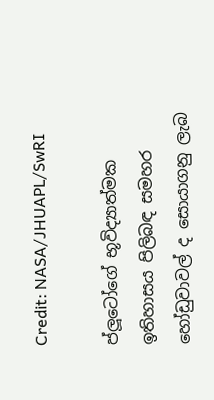Credit: NASA/JHUAPL/SwRI

ප්ලූටෝගේ භූවිද්‍යාත්මක ඉතිහාසය පිලිබඳ සමහර හෝඩුවාවල් ද සොයාගනු ලැබ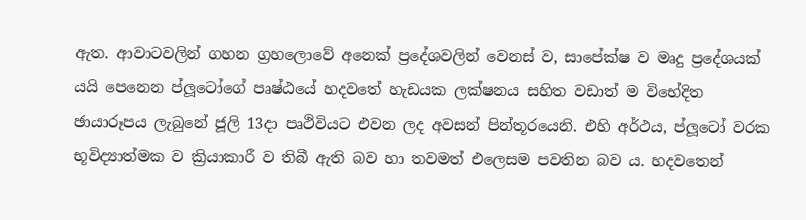ඇත. ආවාටවලින් ගහන ග්‍රහලොවේ අනෙක් ප්‍රදේශවලින් වෙනස් ව, සාපේක්ෂ ව මෘදු ප්‍රදේශයක් යයි පෙනෙන ප්ලූටෝගේ පෘෂ්ඨයේ හදවතේ හැඩයක ලක්ෂනය සහිත වඩාත් ම විභේදිත ඡායාරූපය ලැබුනේ ජූලි 13දා පෘථිවියට එවන ලද අවසන් පින්තූරයෙනි. එහි අර්ථය, ප්ලූටෝ වරක භූවිද්‍යාත්මක ව ක්‍රියාකාරී ව තිබී ඇති බව හා තවමත් එලෙසම පවතින බව ය. හදවතෙන්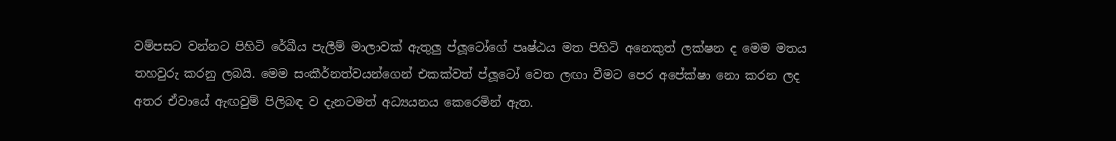වම්පසට වන්නට පිහිටි රේඛීය පැලීම් මාලාවක් ඇතුලු ප්ලූටෝගේ පෘෂ්ඨය මත පිහිටි අනෙකුත් ලක්ෂන ද මෙම මතය තහවුරු කරනු ලබයි. මෙම සංකීර්නත්වයන්ගෙන් එකක්වත් ප්ලූටෝ වෙත ලඟා වීමට පෙර අපේක්ෂා නො කරන ලද අතර ඒවායේ ඇඟවුම් පිලිබඳ ව දැනටමත් අධ්‍යයනය කෙරෙමින් ඇත.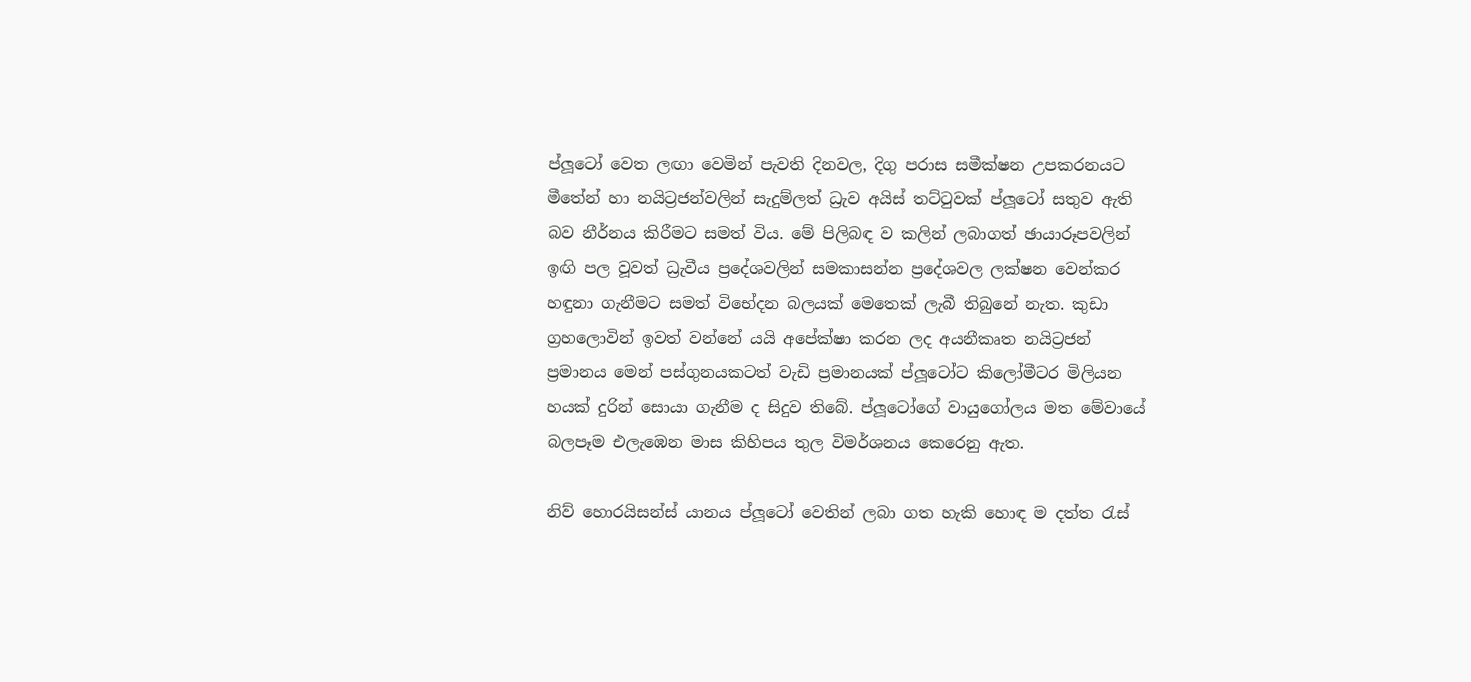ප්ලූටෝ වෙත ලඟා වෙමින් පැවති දිනවල, දිගු පරාස සමීක්ෂන උපකරනයට මීතේන් හා නයිට්‍රජන්වලින් සැදුම්ලත් ධ්‍රැව අයිස් තට්ටුවක් ප්ලූටෝ සතුව ඇති බව නීර්නය කිරීමට සමත් විය. මේ පිලිබඳ ව කලින් ලබාගත් ඡායාරූපවලින් ඉඟි පල වූවත් ධ්‍රැවීය ප්‍රදේශවලින් සමකාසන්න ප්‍රදේශවල ලක්ෂන වෙන්කර හඳුනා ගැනීමට සමත් විභේදන බලයක් මෙතෙක් ලැබී තිබුනේ නැත. කුඩා ග්‍රහලොවින් ඉවත් වන්නේ යයි අපේක්ෂා කරන ලද අයනීකෘත නයිට්‍රජන් ප්‍රමානය මෙන් පස්ගුනයකටත් වැඩි ප්‍රමානයක් ප්ලූටෝට කිලෝමීටර මිලියන හයක් දුරින් සොයා ගැනීම ද සිදුව තිබේ. ප්ලූටෝගේ වායුගෝලය මත මේවායේ බලපෑම එලැඹෙන මාස කිහිපය තුල විමර්ශනය කෙරෙනු ඇත.

නිව් හොරයිසන්ස් යානය ප්ලූටෝ වෙතින් ලබා ගත හැකි හොඳ ම දත්ත රැස්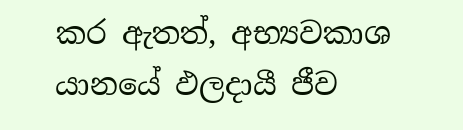කර ඇතත්, අභ්‍යවකාශ යා‍නයේ ඵලදායී ජීව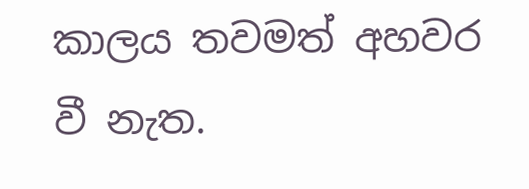කාලය තවමත් අහවර වී නැත.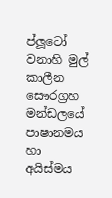ප්ලූටෝ වනාහි මුල් කාලීන සෞරග්‍රහ මන්ඩලයේ පාෂානමය හා අයිස්මය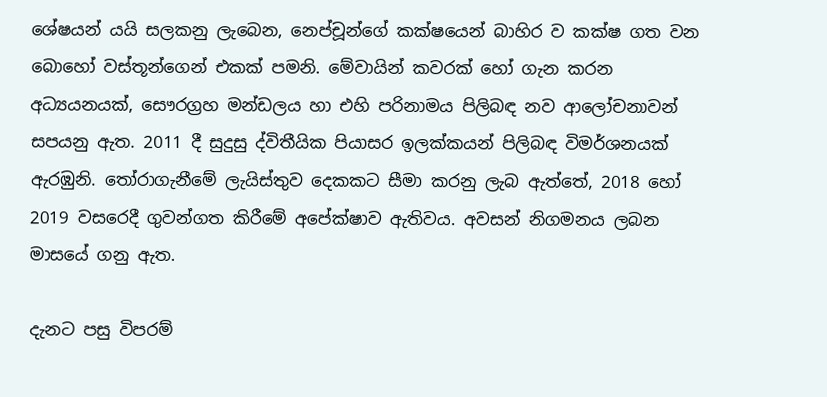ශේෂයන් යයි සලකනු ලැබෙන, නෙප්චූන්ගේ කක්ෂයෙන් බාහිර ව කක්ෂ ගත වන බොහෝ වස්තූන්ගෙන් එකක් පමනි. මේවායින් කවරක් හෝ ගැන කරන අධ්‍යයනයක්, සෞරග්‍රහ මන්ඩලය හා එහි පරිනාමය පිලිබඳ නව ආලෝචනාවන් සපයනු ඇත. 2011 දී සුදුසු ද්විතීයික පියාසර ඉලක්කයන් පිලිබඳ විමර්ශනයක් ඇරඹුනි. තෝරාගැනීමේ ලැයිස්තුව දෙකකට සීමා කරනු ලැබ ඇත්තේ, 2018 හෝ 2019 වසරෙදී ගුවන්ගත කිරීමේ අපේක්ෂාව ඇතිවය. අවසන් නිගමනය ලබන මාසයේ ගනු ඇත.

දැනට පසු විපරම්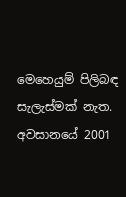මෙහෙයුම් පිලිබඳ සැලැස්මක් නැත. අවසානයේ 2001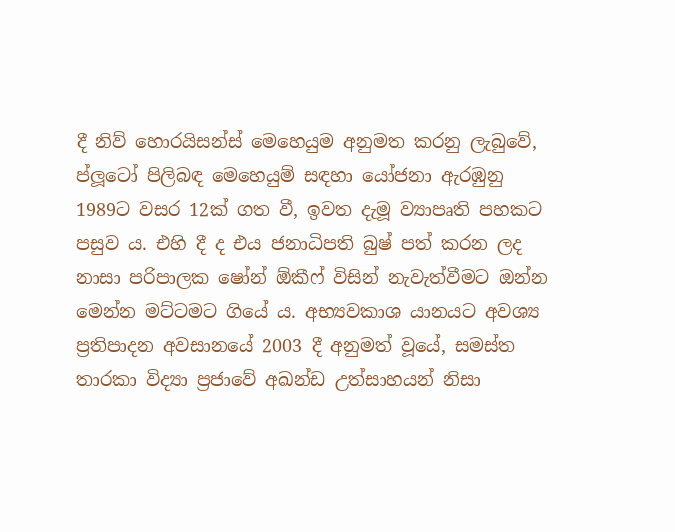දී නිව් හොරයිසන්ස් මෙහෙයුම අනුමත කරනු ලැබුවේ, ප්ලූටෝ පිලිබඳ මෙහෙයුම් සඳහා යෝජනා ඇරඹුනු 1989ට වසර 12ක් ගත වී, ඉවත දැමූ ව්‍යාපෘති පහකට පසුව ය. එහි දී ද එය ජනාධිපති බුෂ් පත් කරන ලද නාසා පරිපාලක ෂෝන් ඕකීෆ් විසින් නැවැත්වීමට ඔන්න මෙන්න මට්ටමට ගියේ ය. අභ්‍යවකාශ යානයට අවශ්‍ය ප්‍රතිපාදන අවසානයේ 2003 දී අනුමත් වූයේ, සමස්ත තාරකා විද්‍යා ප්‍රජාවේ අඛන්ඩ උත්සාහයන් නිසා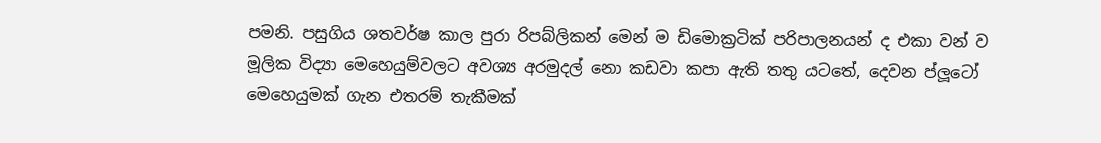පමනි. පසුගිය ශතවර්ෂ කාල පුරා රිපබ්ලිකන් මෙන් ම ඩිමොක්‍රටික් පරිපාලනයන් ද එකා වන් ව මූලික විද්‍යා මෙහෙයුම්වලට අවශ්‍ය අරමුදල් නො කඩවා කපා ඇති තතු යටතේ, දෙවන ප්ලූටෝ මෙහෙයුමක් ගැන එතරම් තැකීමක්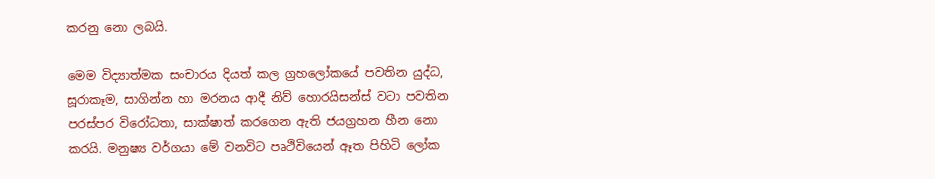කරනු නො ලබයි.

මෙම විද්‍යාත්මක සංචාරය දියත් කල ග්‍රහලෝකයේ පවතින යුද්ධ, සූරාකෑම, සාගින්න හා මරනය ආදී නිව් හොරයිසන්ස් වටා පවතින පරස්පර විරෝධතා, සාක්ෂාත් කරගෙන ඇති ජයග්‍රහන හීන නො කරයි. මනුෂ්‍ය වර්ගයා මේ වනවිට පෘථිවියෙන් ඈත පිහිටි ලෝක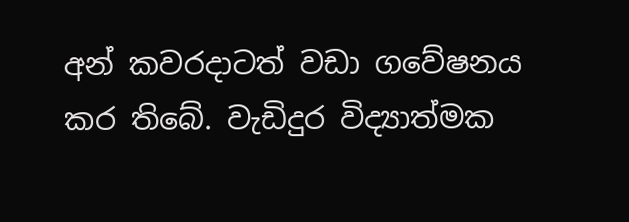අන් කවරදාටත් වඩා ගවේෂනය කර තිබේ. වැඩිදුර විද්‍යාත්මක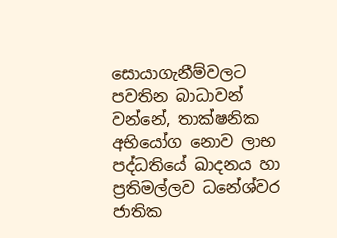සොයාගැනීම්වලට පවතින බාධාවන් වන්නේ, තාක්ෂනික අභියෝග නොව ලාභ පද්ධතියේ ඛාදනය හා ප්‍රතිමල්ලව ධනේශ්වර ජාතික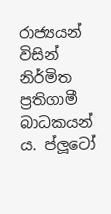රාජ්‍යයන් විසින් නිර්මිත ප්‍රතිගාමී බාධකයන් ය. ප්ලූටෝ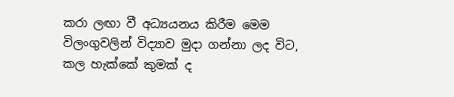කරා ලඟා වී අධ්‍යයනය කිරීම මෙම විලංගුවලින් විද්‍යාව මුදා ගන්නා ලද විට, කල හැක්කේ කුමක් ද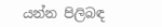යන්න පිලිබඳ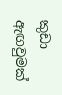කුඩා ඇඟවුමක්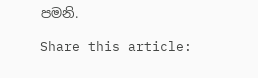පමනි.

Share this article: